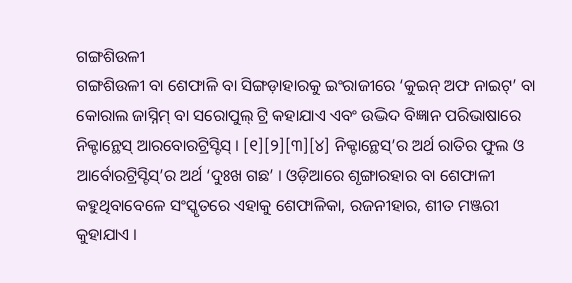ଗଙ୍ଗଶିଉଳୀ
ଗଙ୍ଗଶିଉଳୀ ବା ଶେଫାଳି ବା ସିଙ୍ଗଡ଼ାହାରକୁ ଇଂରାଜୀରେ ‘କୁଇନ୍ ଅଫ ନାଇଟ୍’ ବା କୋରାଲ ଜାସ୍ନିମ୍ ବା ସରୋପୁଲ୍ ଟ୍ରି କହାଯାଏ ଏବଂ ଉଦ୍ଭିଦ ବିଜ୍ଞାନ ପରିଭାଷାରେ ନିକ୍ଟାନ୍ଥେସ୍ ଆରବୋରଟ୍ରିସ୍ଟିସ୍ । [୧][୨][୩][୪] ନିକ୍ଟାନ୍ଥେସ୍’ର ଅର୍ଥ ରାତିର ଫୁଲ ଓ ଆର୍ବୋରଟ୍ରିସ୍ଟିସ୍’ର ଅର୍ଥ ‘ଦୁଃଖ ଗଛ’ । ଓଡ଼ିଆରେ ଶୃଙ୍ଗାରହାର ବା ଶେଫାଳୀ କହୁଥିବାବେଳେ ସଂସ୍କୃତରେ ଏହାକୁ ଶେଫାଳିକା, ରଜନୀହାର, ଶୀତ ମଞ୍ଜରୀ କୁହାଯାଏ ।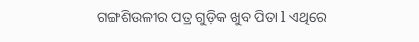ଗଙ୍ଗଶିଉଳୀର ପତ୍ର ଗୁଡ଼ିକ ଖୁବ ପିତା l ଏଥିରେ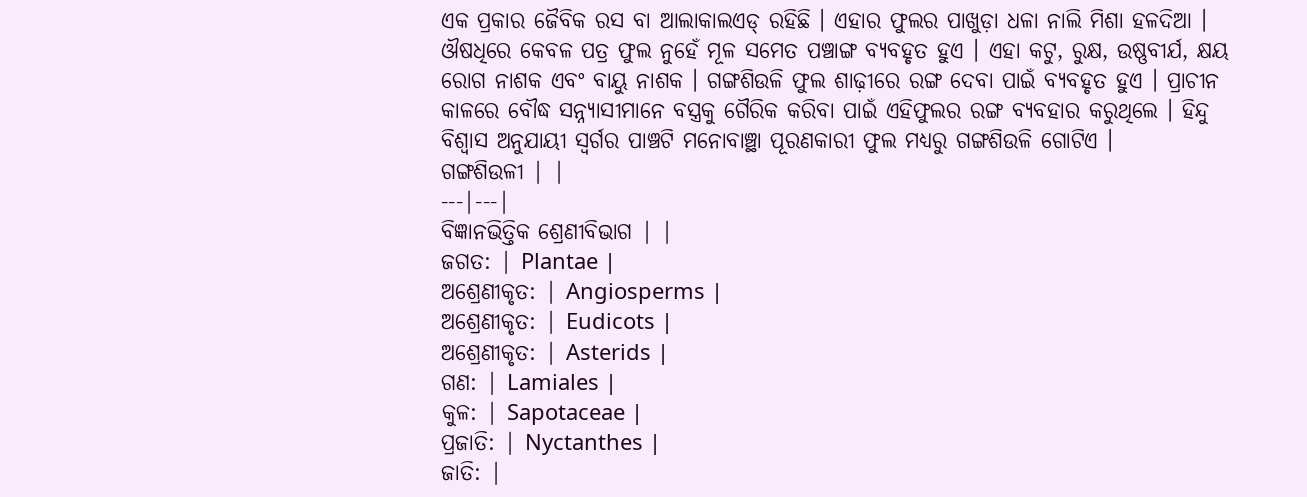ଏକ ପ୍ରକାର ଜୈବିକ ରସ ବା ଆଲାକାଲଏଡ୍ ରହିଛି । ଏହାର ଫୁଲର ପାଖୁଡ଼ା ଧଳା ନାଲି ମିଶା ହଳଦିଆ । ଔଷଧିରେ କେବଳ ପତ୍ର ଫୁଲ ନୁହେଁ ମୂଳ ସମେତ ପଞ୍ଚାଙ୍ଗ ବ୍ୟବହୃତ ହୁଏ । ଏହା କଟୁ, ରୁକ୍ଷ, ଉଷ୍ଣବୀର୍ଯ, କ୍ଷୟ ରୋଗ ନାଶକ ଏବଂ ବାୟୁ ନାଶକ । ଗଙ୍ଗଶିଉଳି ଫୁଲ ଶାଢ଼ୀରେ ରଙ୍ଗ ଦେବା ପାଇଁ ବ୍ୟବହୃତ ହୁଏ । ପ୍ରାଚୀନ କାଳରେ ବୌଦ୍ଧ ସନ୍ନ୍ୟାସୀମାନେ ବସ୍ତ୍ରକୁ ଗୈରିକ କରିବା ପାଇଁ ଏହିଫୁଲର ରଙ୍ଗ ବ୍ୟବହାର କରୁଥିଲେ । ହିନ୍ଦୁ ବିଶ୍ୱାସ ଅନୁଯାୟୀ ସ୍ୱର୍ଗର ପାଞ୍ଚଟି ମନୋବାଞ୍ଛା ପୂରଣକାରୀ ଫୁଲ ମଧ୍ୟରୁ ଗଙ୍ଗଶିଉଳି ଗୋଟିଏ ।
ଗଙ୍ଗଶିଉଳୀ | |
---|---|
ବିଜ୍ଞାନଭିତ୍ତିକ ଶ୍ରେଣୀବିଭାଗ | |
ଜଗତ: | Plantae |
ଅଶ୍ରେଣୀକୃତ: | Angiosperms |
ଅଶ୍ରେଣୀକୃତ: | Eudicots |
ଅଶ୍ରେଣୀକୃତ: | Asterids |
ଗଣ: | Lamiales |
କୁଳ: | Sapotaceae |
ପ୍ରଜାତି: | Nyctanthes |
ଜାତି: |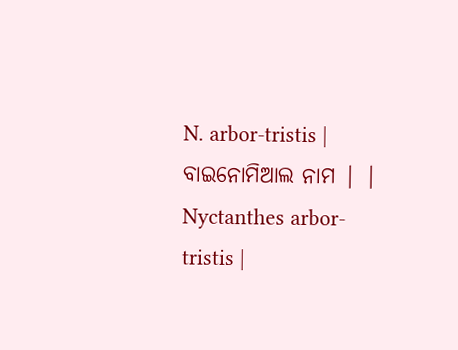N. arbor-tristis |
ବାଇନୋମିଆଲ ନାମ | |
Nyctanthes arbor-tristis |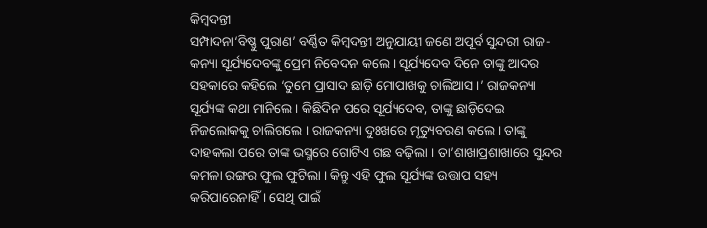କିମ୍ବଦନ୍ତୀ
ସମ୍ପାଦନା‘ବିଷ୍ଣୁ ପୁରାଣ’ ବର୍ଣ୍ଣିତ କିମ୍ବଦନ୍ତୀ ଅନୁଯାୟୀ ଜଣେ ଅପୂର୍ବ ସୁନ୍ଦରୀ ରାଜ-କନ୍ୟା ସୂର୍ଯ୍ୟଦେବଙ୍କୁ ପ୍ରେମ ନିବେଦନ କଲେ । ସୂର୍ଯ୍ୟଦେବ ଦିନେ ତାଙ୍କୁ ଆଦର ସହକାରେ କହିଲେ ‘ତୁମେ ପ୍ରାସାଦ ଛାଡ଼ି ମୋପାଖକୁ ଚାଲିଆସ ।’ ରାଜକନ୍ୟା ସୂର୍ଯ୍ୟଙ୍କ କଥା ମାନିଲେ । କିଛିଦିନ ପରେ ସୂର୍ଯ୍ୟଦେବ, ତାଙ୍କୁ ଛାଡ଼ିଦେଇ ନିଜଲୋକକୁ ଚାଲିଗଲେ । ରାଜକନ୍ୟା ଦୁଃଖରେ ମୃତ୍ୟୁବରଣ କଲେ । ତାଙ୍କୁ ଦାହକଲା ପରେ ତାଙ୍କ ଭସ୍ମରେ ଗୋଟିଏ ଗଛ ବଢ଼ିଲା । ତା’ଶାଖାପ୍ରଶାଖାରେ ସୁନ୍ଦର କମଳା ରଙ୍ଗର ଫୁଲ ଫୁଟିଲା । କିନ୍ତୁ ଏହି ଫୁଲ ସୂର୍ଯ୍ୟଙ୍କ ଉତ୍ତାପ ସହ୍ୟ କରିପାରେନାହିଁ । ସେଥି ପାଇଁ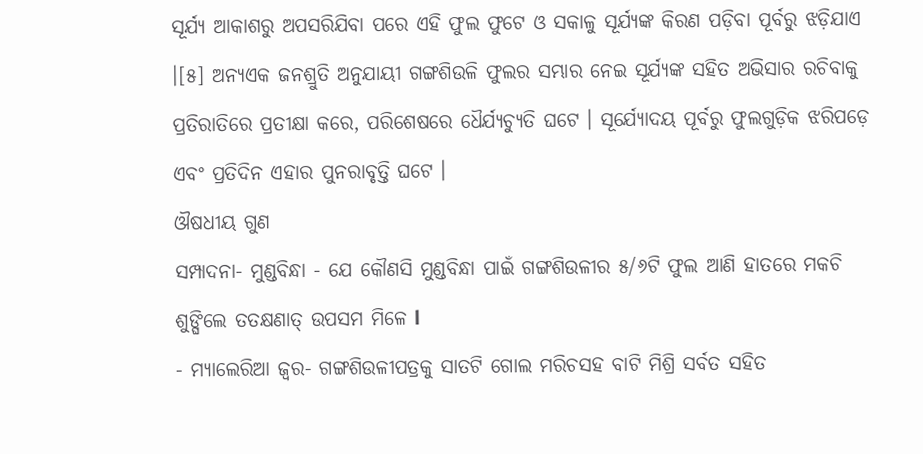ସୂର୍ଯ୍ୟ ଆକାଶରୁ ଅପସରିଯିବା ପରେ ଏହି ଫୁଲ ଫୁଟେ ଓ ସକାଳୁ ସୂର୍ଯ୍ୟଙ୍କ କିରଣ ପଡ଼ିବା ପୂର୍ବରୁ ଝଡ଼ିଯାଏ ।[୫] ଅନ୍ୟଏକ ଜନଶ୍ରୁତି ଅନୁଯାୟୀ ଗଙ୍ଗଶିଉଳି ଫୁଲର ସମ୍ଭାର ନେଇ ସୂର୍ଯ୍ୟଙ୍କ ସହିତ ଅଭିସାର ରଚିବାକୁ ପ୍ରତିରାତିରେ ପ୍ରତୀକ୍ଷା କରେ, ପରିଶେଷରେ ଧୈର୍ଯ୍ୟଚ୍ୟୁତି ଘଟେ । ସୂର୍ଯ୍ୟୋଦୟ ପୂର୍ବରୁ ଫୁଲଗୁଡ଼ିକ ଝରିପଡ଼େ ଏବଂ ପ୍ରତିଦିନ ଏହାର ପୁନରାବୃତ୍ତି ଘଟେ ।
ଔଷଧୀୟ ଗୁଣ
ସମ୍ପାଦନା- ମୁଣ୍ଡବିନ୍ଧା - ଯେ କୌଣସି ମୁଣ୍ଡବିନ୍ଧା ପାଇଁ ଗଙ୍ଗଶିଉଳୀର ୫/୬ଟି ଫୁଲ ଆଣି ହାତରେ ମକଚି ଶୁଙ୍ଘିଲେ ତତକ୍ଷଣାତ୍ ଉପସମ ମିଳେ l
- ମ୍ୟାଲେରିଆ ଜ୍ୱର- ଗଙ୍ଗଶିଉଳୀପତ୍ରକୁ ସାତଟି ଗୋଲ ମରିଚସହ ବାଟି ମିଶ୍ରି ସର୍ବତ ସହିତ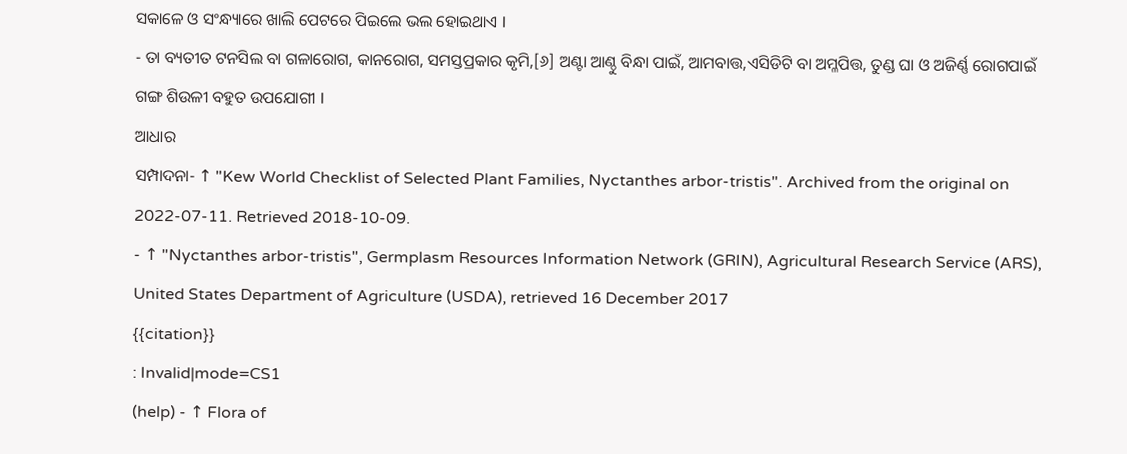ସକାଳେ ଓ ସଂନ୍ଧ୍ୟାରେ ଖାଲି ପେଟରେ ପିଇଲେ ଭଲ ହୋଇଥାଏ l
- ତା ବ୍ୟତୀତ ଟନସିଲ ବା ଗଳାରୋଗ, କାନରୋଗ, ସମସ୍ତପ୍ରକାର କୃମି,[୬] ଅଣ୍ଟା ଆଣ୍ଠୁ ବିନ୍ଧା ପାଇଁ, ଆମବାତ୍ତ,ଏସିଡିଟି ବା ଅମ୍ଳପିତ୍ତ, ତୁଣ୍ଡ ଘା ଓ ଅଜିର୍ଣ୍ଣ ରୋଗପାଇଁ ଗଙ୍ଗ ଶିଉଳୀ ବହୁତ ଉପଯୋଗୀ l
ଆଧାର
ସମ୍ପାଦନା- ↑ "Kew World Checklist of Selected Plant Families, Nyctanthes arbor-tristis". Archived from the original on 2022-07-11. Retrieved 2018-10-09.
- ↑ "Nyctanthes arbor-tristis", Germplasm Resources Information Network (GRIN), Agricultural Research Service (ARS), United States Department of Agriculture (USDA), retrieved 16 December 2017
{{citation}}
: Invalid|mode=CS1
(help) - ↑ Flora of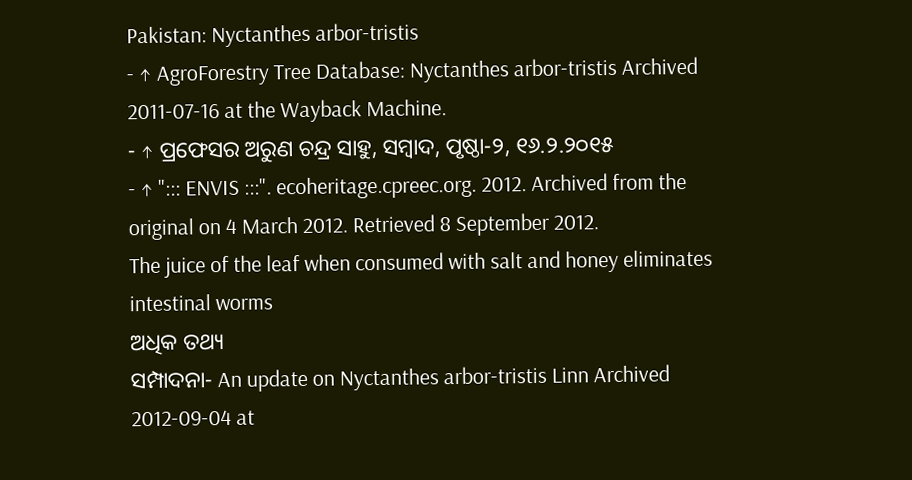Pakistan: Nyctanthes arbor-tristis
- ↑ AgroForestry Tree Database: Nyctanthes arbor-tristis Archived 2011-07-16 at the Wayback Machine.
- ↑ ପ୍ରଫେସର ଅରୁଣ ଚନ୍ଦ୍ର ସାହୁ, ସମ୍ବାଦ, ପୃଷ୍ଠା-୨, ୧୬.୨.୨୦୧୫
- ↑ "::: ENVIS :::". ecoheritage.cpreec.org. 2012. Archived from the original on 4 March 2012. Retrieved 8 September 2012.
The juice of the leaf when consumed with salt and honey eliminates intestinal worms
ଅଧିକ ତଥ୍ୟ
ସମ୍ପାଦନା- An update on Nyctanthes arbor-tristis Linn Archived 2012-09-04 at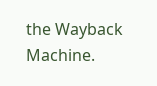the Wayback Machine.